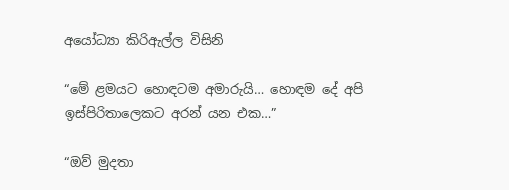අයෝධ්‍යා කිරිඇල්ල විසිනි

“මේ ළමයට හොඳටම අමාරුයි… හොඳම දේ අපි ඉස්පිරිතාලෙකට අරන් යන එක…”

“ඔව් මුදතා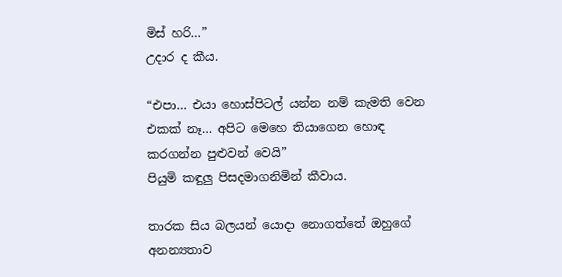මිස් හරි…”
උදාර ද කීය.

“එපා… එයා හොස්පිටල් යන්න නම් කැමති වෙන එකක් නෑ… අපිට මෙහෙ තියාගෙන හොඳ කරගන්න පුළුවන් වෙයි”
පියුමි කඳුලු පිසදමාගනිමින් කීවාය.

තාරක සිය බලයන් යොදා නොගත්තේ ඔහුගේ අනන්‍යතාව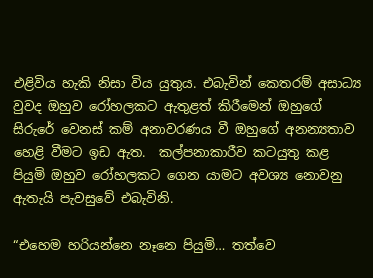එළිවිය හැකි නිසා විය යුතුය. එබැවින් කෙතරම් අසාධ්‍ය වුවද ඔහුව රෝහලකට ඇතුළත් කිරීමෙන් ඔහුගේ සිරුරේ වෙනස් කම් අනාවරණය වී ඔහුගේ අනන්‍යතාව හෙළි වීමට ඉඩ ඇත.  කල්පනාකාරීව කටයුතු කළ පියුමි ඔහුව රෝහලකට ගෙන යාමට අවශ්‍ය නොවනු ඇතැයි පැවසුවේ එබැවිනි.

“එහෙම හරියන්නෙ නෑනෙ පියුමි… තත්වෙ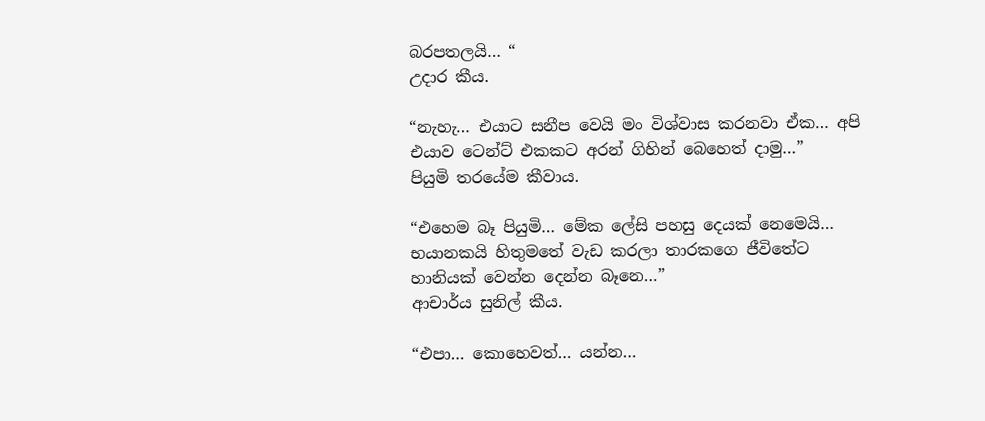බරපතලයි… “
උදාර කීය.

“නැහැ… එයාට සනීප වෙයි මං විශ්වාස කරනවා ඒක… අපි එයාව ටෙන්ට් එකකට අරන් ගිහින් බෙහෙත් දාමු…”
පියුමි තරයේම කීවාය.

“එහෙම බෑ පියුමි… මේක ලේසි පහසු දෙයක් නෙමෙයි… භයානකයි හිතුමතේ වැඩ කරලා තාරකගෙ ජීවිතේට හානියක් වෙන්න දෙන්න බෑනෙ…”
ආචාර්ය සුනිල් කීය.

“එපා… කොහෙවත්… යන්න…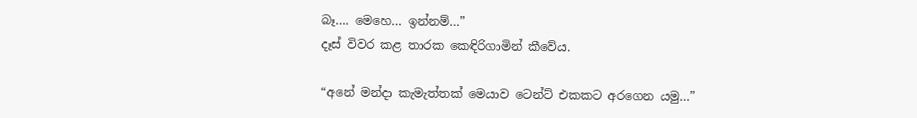බෑ…. මෙහෙ… ඉන්නම්…”
දෑස් විවර කළ තාරක කෙඳිරිගාමින් කීවේය.

“අනේ මන්දා කැමැත්තක් මෙයාව ටෙන්ට් එකකට අරගෙන යමු…”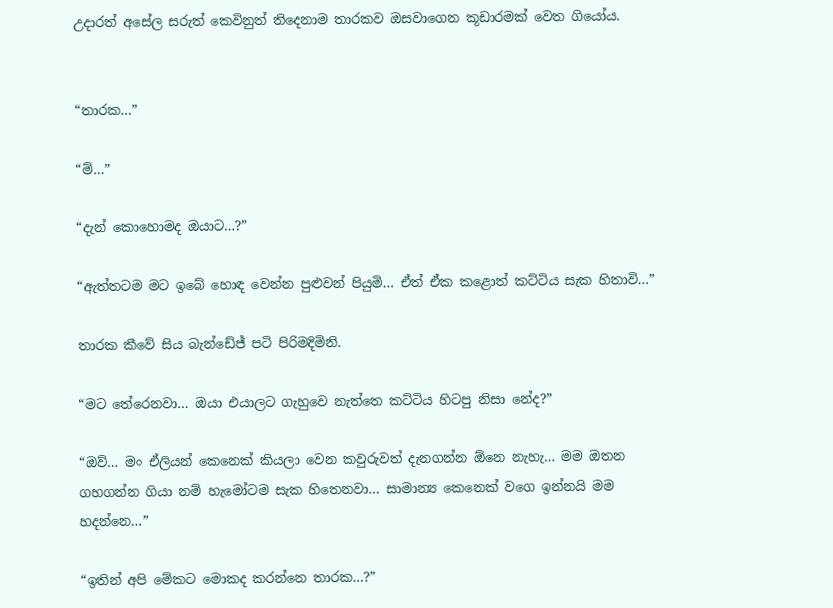උදාරත් අසේල සරුත් කෙවිනුත් තිදෙනාම තාරකව ඔසවාගෙන කූඩාරමක් වෙත ගියෝය.


“තාරක…”

“ම්…”

“දැන් කොහොමද ඔයාට…?”

“ඇත්තටම මට ඉබේ හොඳ වෙන්න පුළුවන් පියුමි… ඒත් ඒක කළොත් කට්ටිය සැක හිතාවි…”

තාරක කීවේ සිය බැන්ඩේජ් පටි පිරිමදිමිනි.

“මට තේරෙනවා… ඔයා එයාලට ගැහුවෙ නැත්තෙ කට්ටිය හිටපු නිසා නේද?”

“ඔව්… මං ඒලියන් කෙනෙක් කියලා වෙන කවුරුවත් දැනගන්න ඕනෙ නැහැ… මම ඔතන ගහගන්න ගියා නම් හැමෝටම සැක හිතෙනවා… සාමාන්‍ය කෙනෙක් වගෙ ඉන්නයි මම හදන්නෙ…”

“ඉතින් අපි මේකට මොකද කරන්නෙ තාරක…?”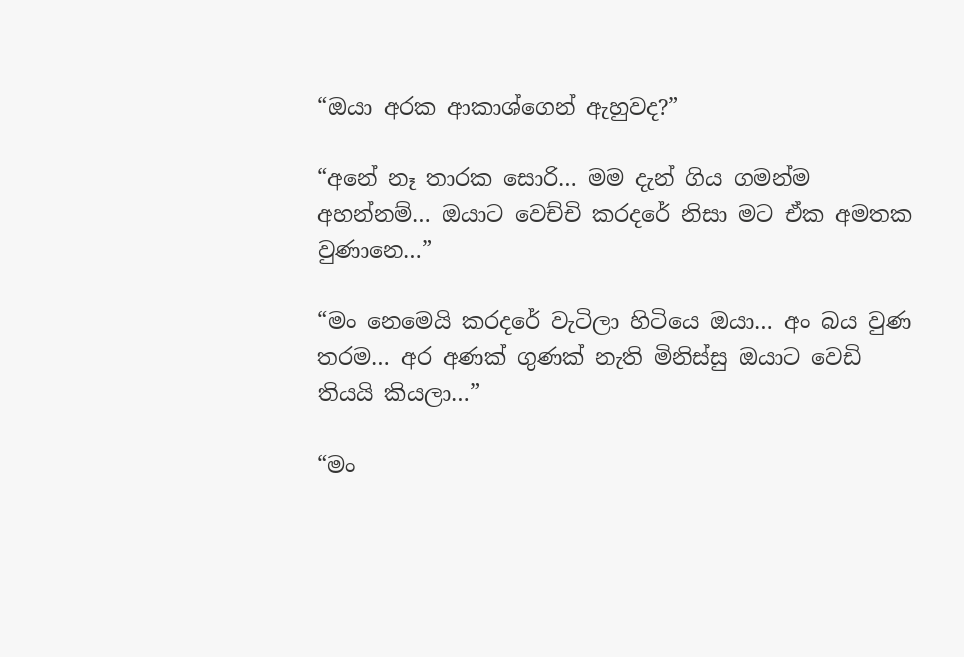“ඔයා අරක ආකාශ්ගෙන් ඇහුවද?”

“අනේ නෑ තාරක සොරි… මම දැන් ගිය ගමන්ම අහන්නම්… ඔයාට වෙච්චි කරදරේ නිසා මට ඒක අමතක වුණානෙ…”

“මං නෙමෙයි කරදරේ වැටිලා හිටියෙ ඔයා… අං බය වුණ තරම… අර අණක් ගුණක් නැති මිනිස්සු ඔයාට වෙඩි තියයි කියලා…”

“මං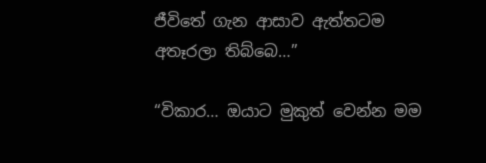ජීවිතේ ගැන ආසාව ඇත්තටම අතෑරලා තිබ්බෙ…”

“විකාර… ඔයාට මුකුත් වෙන්න මම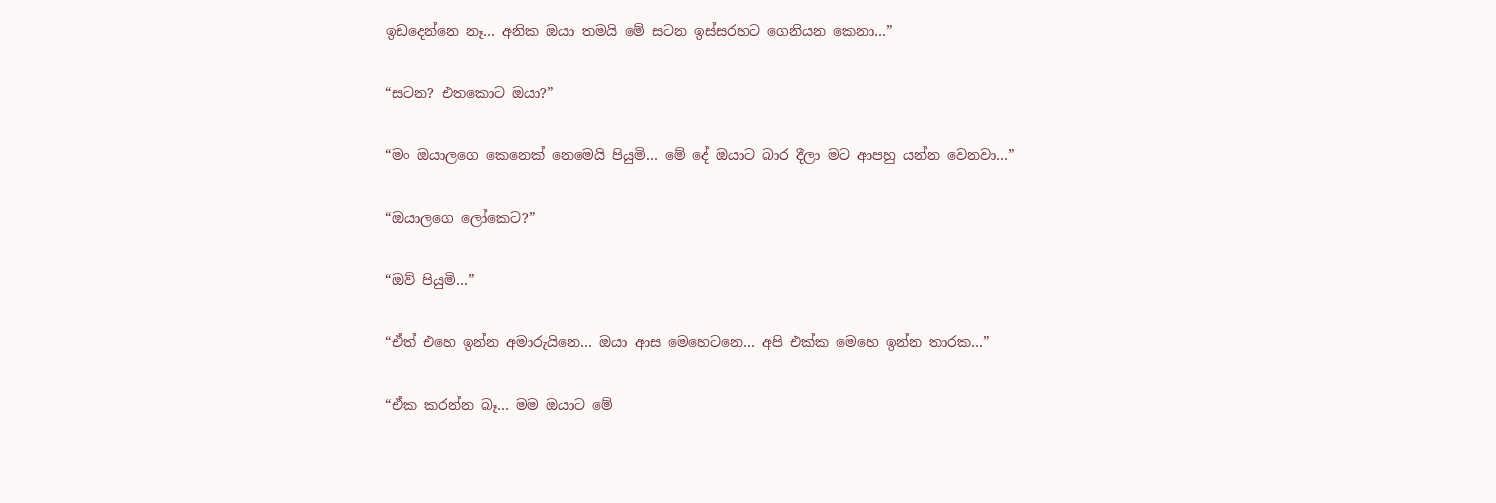ඉඩදෙන්නෙ නෑ… අනික ඔයා තමයි මේ සටන ඉස්සරහට ගෙනියන කෙනා…”

“සටන? එතකොට ඔයා?”

“මං ඔයාලගෙ කෙනෙක් නෙමෙයි පියුමි… මේ දේ ඔයාට බාර දීලා මට ආපහු යන්න වෙනවා…”

“ඔයාලගෙ ලෝකෙට?”

“ඔව් පියුමි…”

“ඒත් එහෙ ඉන්න අමාරුයිනෙ… ඔයා ආස මෙහෙටනෙ… අපි එක්ක මෙහෙ ඉන්න තාරක…”

“ඒක කරන්න බෑ… මම ඔයාට මේ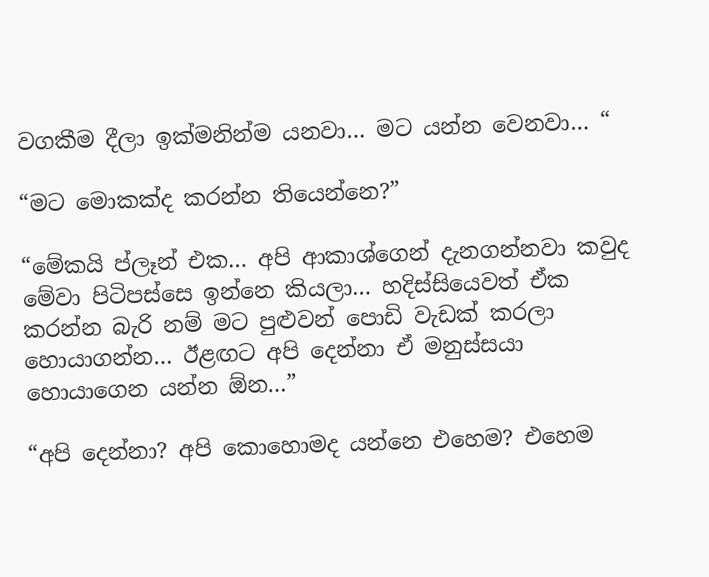වගකීම දීලා ඉක්මනින්ම යනවා… මට යන්න වෙනවා… “

“මට මොකක්ද කරන්න තියෙන්නෙ?”

“මේකයි ප්ලෑන් එක… අපි ආකාශ්ගෙන් දැනගන්නවා කවුද මේවා පිටිපස්සෙ ඉන්නෙ කියලා… හදිස්සියෙවත් ඒක කරන්න බැරි නම් මට පුළුවන් පොඩි වැඩක් කරලා හොයාගන්න… ඊළඟට අපි දෙන්නා ඒ මනුස්සයා හොයාගෙන යන්න ඕන…”

“අපි දෙන්නා? අපි කොහොමද යන්නෙ එහෙම? එහෙම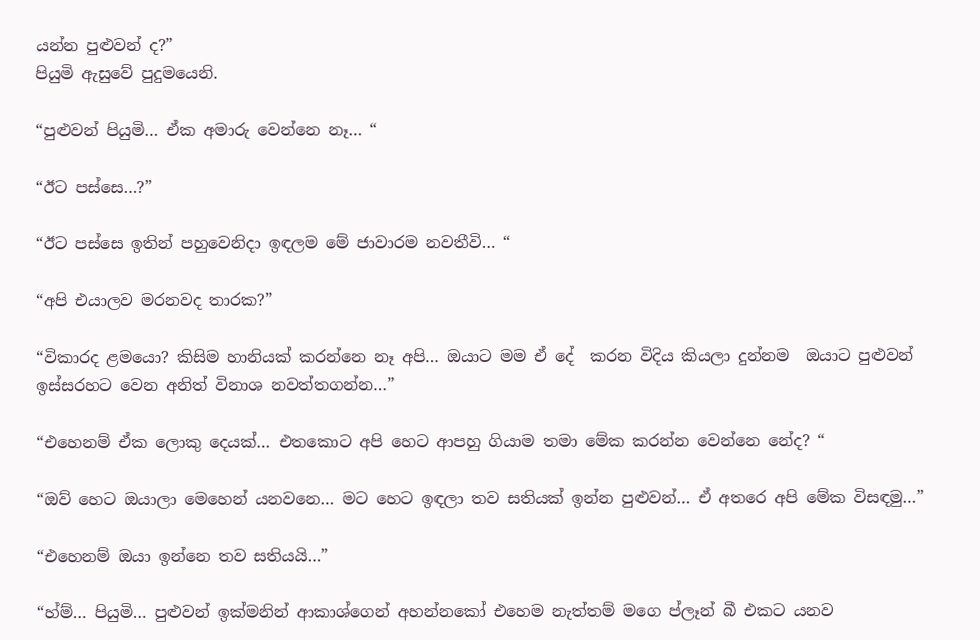යන්න පුළුවන් ද?”
පියුමි ඇසුවේ පුදුමයෙනි.

“පුළුවන් පියුමි… ඒක අමාරු වෙන්නෙ නෑ… “

“ඊට පස්සෙ…?”

“ඊට පස්සෙ ඉතින් පහුවෙනිදා ඉඳලම මේ ජාවාරම නවතීවි… “

“අපි එයාලව මරනවද තාරක?”

“විකාරද ළමයො? කිසිම හානියක් කරන්නෙ නෑ අපි… ඔයාට මම ඒ දේ  කරන විදිය කියලා දුන්නම  ඔයාට පුළුවන් ඉස්සරහට වෙන අනිත් විනාශ නවත්තගන්න…”

“එහෙනම් ඒක ලොකු දෙයක්… එතකොට අපි හෙට ආපහු ගියාම තමා මේක කරන්න වෙන්නෙ නේද? “

“ඔව් හෙට ඔයාලා මෙහෙන් යනවනෙ… මට හෙට ඉඳලා තව සතියක් ඉන්න පුළුවන්… ඒ අතරෙ අපි මේක විසඳමු…”

“එහෙනම් ඔයා ඉන්නෙ තව සතියයි…”

“හ්ම්… පියුමි… පුළුවන් ඉක්මනින් ආකාශ්ගෙන් අහන්නකෝ එහෙම නැත්තම් මගෙ ප්ලෑන් බී එකට යනව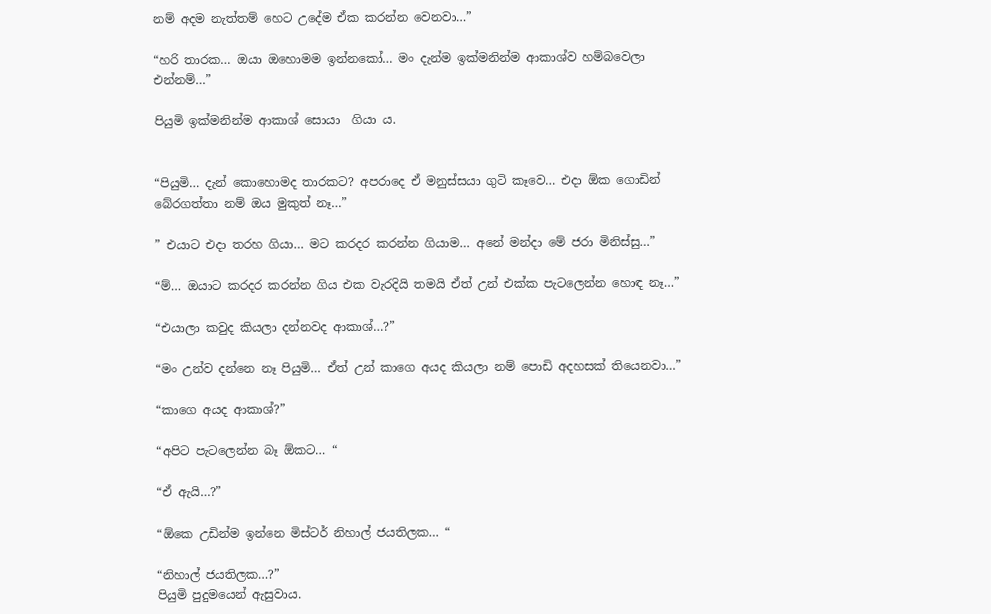නම් අදම නැත්තම් හෙට උදේම ඒක කරන්න වෙනවා…”

“හරි තාරක… ඔයා ඔහොමම ඉන්නකෝ… මං දැන්ම ඉක්මනින්ම ආකාශ්ව හම්බවෙලා එන්නම්…”

පියුමි ඉක්මනින්ම ආකාශ් සොයා  ගියා ය.


“පියුමි… දැන් කොහොමද තාරකට? අපරාදෙ ඒ මනුස්සයා ගුටි කෑවෙ… එදා ඕක ගොඩින් බේරගත්තා නම් ඔය මුකුත් නෑ…”

” එයාට එදා තරහ ගියා… මට කරදර කරන්න ගියාම… අනේ මන්දා මේ ජරා මිනිස්සු…”

“ම්… ඔයාට කරදර කරන්න ගිය එක වැරදියි තමයි ඒත් උන් එක්ක පැටලෙන්න හොඳ නෑ…”

“එයාලා කවුද කියලා දන්නවද ආකාශ්…?”

“මං උන්ව දන්නෙ නෑ පියුමි… ඒත් උන් කාගෙ අයද කියලා නම් පොඩි අදහසක් තියෙනවා…”

“කාගෙ අයද ආකාශ්?”

“අපිට පැටලෙන්න බෑ ඕකට… “

“ඒ ඇයි…?”

“ඕකෙ උඩින්ම ඉන්නෙ මිස්ටර් නිහාල් ජයතිලක… “

“නිහාල් ජයතිලක…?”
පියුමි පුදුමයෙන් ඇසුවාය.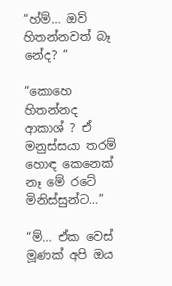“හ්ම්… ඔව් හිතන්නවත් බෑ නේද? “

“කොහෙ හිතන්නද ආකාශ් ? ඒ මනුස්සයා තරම් හොඳ කෙනෙක් නෑ මේ රටේ මිනිස්සුන්ට…”

“ම්… ඒක වෙස් මූණක් අපි ඔය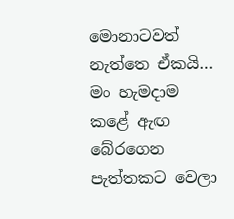මොනාටවත් නැත්තෙ ඒකයි… මං හැමදාම කළේ ඇඟ බේරගෙන පැත්‍තකට වෙලා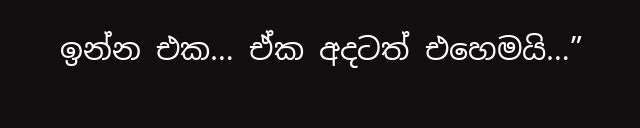ඉන්න එක… ඒක අදටත් එහෙමයි…”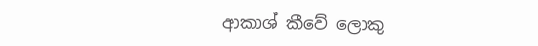ආකාශ් කීවේ ලොකු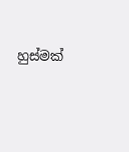හුස්මක්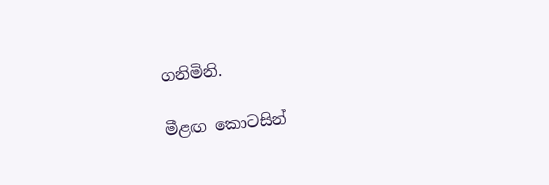ගනිමිනි.

මීළඟ කොටසින්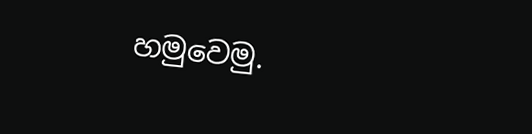හමුවෙමු.